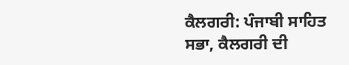ਕੈਲਗਰੀ: ਪੰਜਾਬੀ ਸਾਹਿਤ ਸਭਾ, ਕੈਲਗਰੀ ਦੀ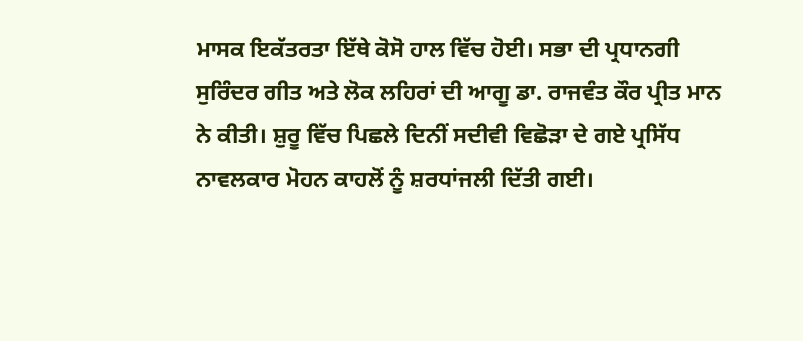ਮਾਸਕ ਇਕੱਤਰਤਾ ਇੱਥੇ ਕੋਸੋ ਹਾਲ ਵਿੱਚ ਹੋਈ। ਸਭਾ ਦੀ ਪ੍ਰਧਾਨਗੀ ਸੁਰਿੰਦਰ ਗੀਤ ਅਤੇ ਲੋਕ ਲਹਿਰਾਂ ਦੀ ਆਗੂ ਡਾ. ਰਾਜਵੰਤ ਕੌਰ ਪ੍ਰੀਤ ਮਾਨ ਨੇ ਕੀਤੀ। ਸ਼ੁਰੂ ਵਿੱਚ ਪਿਛਲੇ ਦਿਨੀਂ ਸਦੀਵੀ ਵਿਛੋੜਾ ਦੇ ਗਏ ਪ੍ਰਸਿੱਧ ਨਾਵਲਕਾਰ ਮੋਹਨ ਕਾਹਲੋਂ ਨੂੰ ਸ਼ਰਧਾਂਜਲੀ ਦਿੱਤੀ ਗਈ।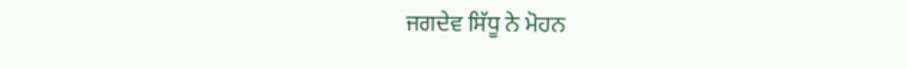ਜਗਦੇਵ ਸਿੱਧੂ ਨੇ ਮੋਹਨ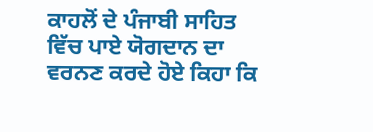ਕਾਹਲੋਂ ਦੇ ਪੰਜਾਬੀ ਸਾਹਿਤ ਵਿੱਚ ਪਾਏ ਯੋਗਦਾਨ ਦਾ ਵਰਨਣ ਕਰਦੇ ਹੋਏ ਕਿਹਾ ਕਿ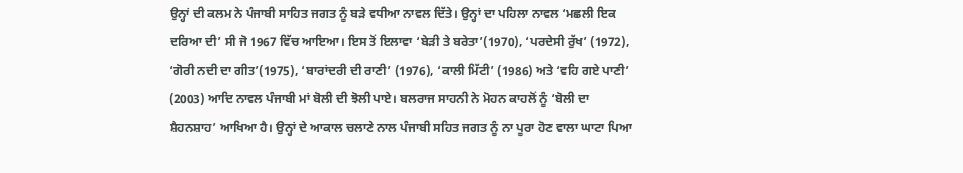ਉਨ੍ਹਾਂ ਦੀ ਕਲਮ ਨੇ ਪੰਜਾਬੀ ਸਾਹਿਤ ਜਗਤ ਨੂੰ ਬੜੇ ਵਧੀਆ ਨਾਵਲ ਦਿੱਤੇ। ਉਨ੍ਹਾਂ ਦਾ ਪਹਿਲਾ ਨਾਵਲ ‘ਮਛਲੀ ਇਕ ਦਰਿਆ ਦੀ’ ਸੀ ਜੋ 1967 ਵਿੱਚ ਆਇਆ। ਇਸ ਤੋਂ ਇਲਾਵਾ ‘ਬੇੜੀ ਤੇ ਬਰੇਤਾ’(1970), ‘ਪਰਦੇਸੀ ਰੁੱਖ’ (1972), ‘ਗੋਰੀ ਨਦੀ ਦਾ ਗੀਤ’(1975), ‘ਬਾਰਾਂਦਰੀ ਦੀ ਰਾਣੀ’ (1976), ‘ਕਾਲੀ ਮਿੱਟੀ’ (1986) ਅਤੇ ‘ਵਹਿ ਗਏ ਪਾਣੀ’ (2003) ਆਦਿ ਨਾਵਲ ਪੰਜਾਬੀ ਮਾਂ ਬੋਲੀ ਦੀ ਝੋਲੀ ਪਾਏ। ਬਲਰਾਜ ਸਾਹਨੀ ਨੇ ਮੋਹਨ ਕਾਹਲੋਂ ਨੂੰ ‘ਬੋਲੀ ਦਾ ਸ਼ੈਹਨਸ਼ਾਹ’ ਆਖਿਆ ਹੈ। ਉਨ੍ਹਾਂ ਦੇ ਆਕਾਲ ਚਲਾਣੇ ਨਾਲ ਪੰਜਾਬੀ ਸਹਿਤ ਜਗਤ ਨੂੰ ਨਾ ਪੂਰਾ ਹੋਣ ਵਾਲਾ ਘਾਟਾ ਪਿਆ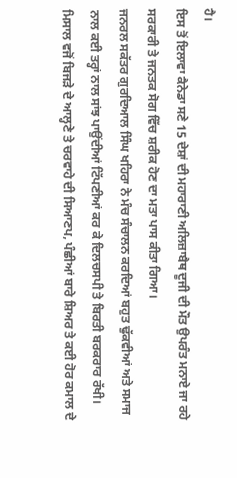ਹੈ।
ਇਸ ਤੋਂ ਇਲਾਵਾ ਕੈਨੇਡਾ ਸਣੇ 15 ਦੇਸ਼ਾਂ ਦੀ ਮਹਾਰਾਣੀ ਅਲਿਜ਼ਾਬੈਥ ਦੂਜੀ ਦੀ ਮੌਤ ਉਪਰੰਤ ਮਨਾਏ ਜਾ ਰਹੇ ਸਰਕਾਰੀ ਤੇ ਜਨਤਕ ਸੋਗ ਵਿੱਚ ਸ਼ਰੀਕ ਹੋਣ ਦਾ ਮਤਾ ਪਾਸ ਕੀਤਾ ਗਿਆ।
ਜਨਰਲ ਸਕੱਤਰ ਗੁਰਦਿਆਲ ਸਿੰਘ ਖਹਿਰਾ ਨੇ ਮੰਚ ਸੰਚਾਲਨ ਕਰਦਿਆਂ ਬਹੁਤ ਢੁੱਕਵੀਆਂ ਅਤੇ ਸਮਾਜ ਨਾਲ ਕਈ ਤਰ੍ਹਾਂ ਨਾਲ ਸਾਂਝ ਪਾਉਂਦੀਆਂ ਟਿੱਪਣੀਆਂ ਕਰ ਕੇ ਦਿਲਚਸਪੀ ਤੇ ਬਿਰਤੀ ਬਰਕਰਾਰ ਰੱਖੀ। ਮਿਸਾਲ ਵਜੋਂ ਬਿਜੜੇ ਦੇ ਆਲ੍ਹਣੇ ਤੇ ਚਰਵਾਹੇ ਦੀ ਸਿਆਣਪ, ਪੰਛੀਆਂ ਬਾਰੇ ਸ਼ਿਅਰ ਤੇ ਕਈ ਹੋਰ ਕਮਾਲ ਦੇ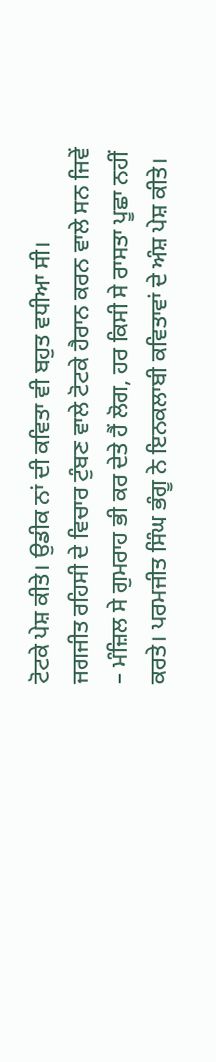ਟੋਟਕੇ ਪੇਸ਼ ਕੀਤੇ। ਉਡੀਕ ਨਾਂ ਦੀ ਕਵਿਤਾ ਵੀ ਬਹੁਤ ਵਧੀਆ ਸੀ।
ਜਗਜੀਤ ਰਹਿਸੀ ਦੇ ਵਿਚਾਰ ਟੁੰਬਣ ਵਾਲੇ ਟੋਟਕੇ ਹੈਰਾਨ ਕਰਨ ਵਾਲੇ ਸਨ ਜਿਵੇਂ – ਮੰਜ਼ਿਲ ਸੇ ਗੁਮਰਾਹ ਭੀ ਕਰ ਦੇਤੇ ਹੈਂ ਲੋਗ, ਹਰ ਕਿਸੀ ਸੇ ਰਾਸਤਾ ਪੂਛਾ ਨਹੀਂ ਕਰਤੇ। ਪਰਮਜੀਤ ਸਿੰਘ ਭੰਗੂ ਨੇ ਇਨਕਲਾਬੀ ਕਵਿਤਾਵਾਂ ਦੇ ਅੰਸ਼ ਪੇਸ਼ ਕੀਤੇ।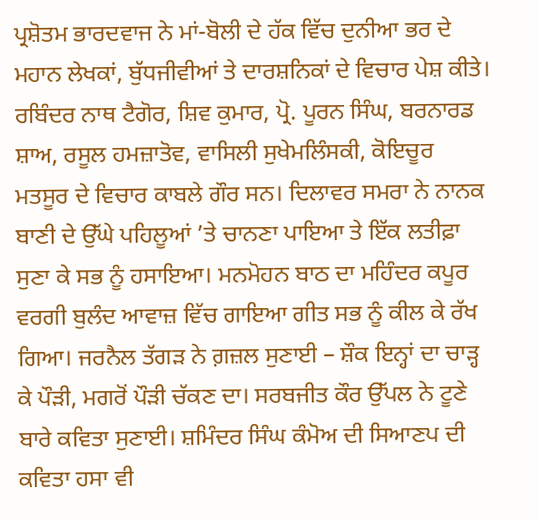ਪ੍ਰਸ਼ੋਤਮ ਭਾਰਦਵਾਜ ਨੇ ਮਾਂ-ਬੋਲੀ ਦੇ ਹੱਕ ਵਿੱਚ ਦੁਨੀਆ ਭਰ ਦੇ ਮਹਾਨ ਲੇਖਕਾਂ, ਬੁੱਧਜੀਵੀਆਂ ਤੇ ਦਾਰਸ਼ਨਿਕਾਂ ਦੇ ਵਿਚਾਰ ਪੇਸ਼ ਕੀਤੇ।
ਰਬਿੰਦਰ ਨਾਥ ਟੈਗੋਰ, ਸ਼ਿਵ ਕੁਮਾਰ, ਪ੍ਰੋ. ਪੂਰਨ ਸਿੰਘ, ਬਰਨਾਰਡ ਸ਼ਾਅ, ਰਸੂਲ ਹਮਜ਼ਾਤੋਵ, ਵਾਸਿਲੀ ਸੁਖੇਮਲਿੰਸਕੀ, ਕੋਇਚੂਰ ਮਤਸੂਰ ਦੇ ਵਿਚਾਰ ਕਾਬਲੇ ਗੌਰ ਸਨ। ਦਿਲਾਵਰ ਸਮਰਾ ਨੇ ਨਾਨਕ ਬਾਣੀ ਦੇ ਉੱਘੇ ਪਹਿਲੂਆਂ ’ਤੇ ਚਾਨਣਾ ਪਾਇਆ ਤੇ ਇੱਕ ਲਤੀਫ਼ਾ ਸੁਣਾ ਕੇ ਸਭ ਨੂੰ ਹਸਾਇਆ। ਮਨਮੋਹਨ ਬਾਠ ਦਾ ਮਹਿੰਦਰ ਕਪੂਰ ਵਰਗੀ ਬੁਲੰਦ ਆਵਾਜ਼ ਵਿੱਚ ਗਾਇਆ ਗੀਤ ਸਭ ਨੂੰ ਕੀਲ ਕੇ ਰੱਖ ਗਿਆ। ਜਰਨੈਲ ਤੱਗੜ ਨੇ ਗ਼ਜ਼ਲ ਸੁਣਾਈ – ਸ਼ੌਕ ਇਨ੍ਹਾਂ ਦਾ ਚਾੜ੍ਹ ਕੇ ਪੌੜੀ, ਮਗਰੋਂ ਪੌੜੀ ਚੱਕਣ ਦਾ। ਸਰਬਜੀਤ ਕੌਰ ਉੱਪਲ ਨੇ ਟੂਣੇ ਬਾਰੇ ਕਵਿਤਾ ਸੁਣਾਈ। ਸ਼ਮਿੰਦਰ ਸਿੰਘ ਕੰਮੋਅ ਦੀ ਸਿਆਣਪ ਦੀ ਕਵਿਤਾ ਹਸਾ ਵੀ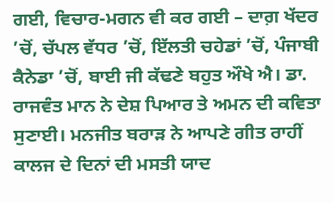ਗਈ, ਵਿਚਾਰ-ਮਗਨ ਵੀ ਕਰ ਗਈ – ਦਾਗ਼ ਖੱਦਰ ’ਚੋਂ, ਚੱਪਲ ਵੱਧਰ ’ਚੋਂ, ਇੱਲਤੀ ਚਹੇਡਾਂ ’ਚੋਂ, ਪੰਜਾਬੀ ਕੈਨੇਡਾ ’ਚੋਂ, ਬਾਈ ਜੀ ਕੱਢਣੇ ਬਹੁਤ ਔਖੇ ਐ। ਡਾ. ਰਾਜਵੰਤ ਮਾਨ ਨੇ ਦੇਸ਼ ਪਿਆਰ ਤੇ ਅਮਨ ਦੀ ਕਵਿਤਾ ਸੁਣਾਈ। ਮਨਜੀਤ ਬਰਾੜ ਨੇ ਆਪਣੇ ਗੀਤ ਰਾਹੀਂ ਕਾਲਜ ਦੇ ਦਿਨਾਂ ਦੀ ਮਸਤੀ ਯਾਦ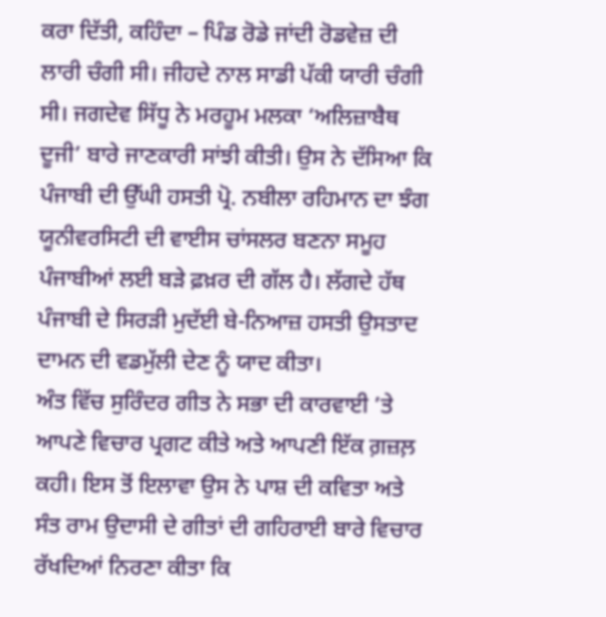ਕਰਾ ਦਿੱਤੀ, ਕਹਿੰਦਾ – ਪਿੰਡ ਰੋਡੇ ਜਾਂਦੀ ਰੋਡਵੇਜ਼ ਦੀ ਲਾਰੀ ਚੰਗੀ ਸੀ। ਜੀਹਦੇ ਨਾਲ ਸਾਡੀ ਪੱਕੀ ਯਾਰੀ ਚੰਗੀ ਸੀ। ਜਗਦੇਵ ਸਿੱਧੂ ਨੇ ਮਰਹੂਮ ਮਲਕਾ ‘ਅਲਿਜ਼ਾਬੈਥ ਦੂਜੀ’ ਬਾਰੇ ਜਾਣਕਾਰੀ ਸਾਂਝੀ ਕੀਤੀ। ਉਸ ਨੇ ਦੱਸਿਆ ਕਿ ਪੰਜਾਬੀ ਦੀ ਉੱਘੀ ਹਸਤੀ ਪ੍ਰੋ. ਨਬੀਲਾ ਰਹਿਮਾਨ ਦਾ ਝੰਗ ਯੂਨੀਵਰਸਿਟੀ ਦੀ ਵਾਈਸ ਚਾਂਸਲਰ ਬਣਨਾ ਸਮੂਹ ਪੰਜਾਬੀਆਂ ਲਈ ਬੜੇ ਫ਼ਖ਼ਰ ਦੀ ਗੱਲ ਹੈ। ਲੱਗਦੇ ਹੱਥ ਪੰਜਾਬੀ ਦੇ ਸਿਰੜੀ ਮੁਦੱਈ ਬੇ-ਨਿਆਜ਼ ਹਸਤੀ ਉਸਤਾਦ ਦਾਮਨ ਦੀ ਵਡਮੁੱਲੀ ਦੇਣ ਨੂੰ ਯਾਦ ਕੀਤਾ।
ਅੰਤ ਵਿੱਚ ਸੁਰਿੰਦਰ ਗੀਤ ਨੇ ਸਭਾ ਦੀ ਕਾਰਵਾਈ ’ਤੇ ਆਪਣੇ ਵਿਚਾਰ ਪ੍ਰਗਟ ਕੀਤੇ ਅਤੇ ਆਪਣੀ ਇੱਕ ਗ਼ਜ਼ਲ਼ ਕਹੀ। ਇਸ ਤੋਂ ਇਲਾਵਾ ਉਸ ਨੇ ਪਾਸ਼ ਦੀ ਕਵਿਤਾ ਅਤੇ ਸੰਤ ਰਾਮ ਉਦਾਸੀ ਦੇ ਗੀਤਾਂ ਦੀ ਗਹਿਰਾਈ ਬਾਰੇ ਵਿਚਾਰ ਰੱਖਦਿਆਂ ਨਿਰਣਾ ਕੀਤਾ ਕਿ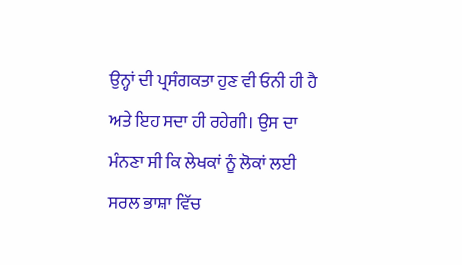ਉਨ੍ਹਾਂ ਦੀ ਪ੍ਰਸੰਗਕਤਾ ਹੁਣ ਵੀ ਓਨੀ ਹੀ ਹੈ ਅਤੇ ਇਹ ਸਦਾ ਹੀ ਰਹੇਗੀ। ਉਸ ਦਾ ਮੰਨਣਾ ਸੀ ਕਿ ਲੇਖਕਾਂ ਨੂੰ ਲੋਕਾਂ ਲਈ ਸਰਲ ਭਾਸ਼ਾ ਵਿੱਚ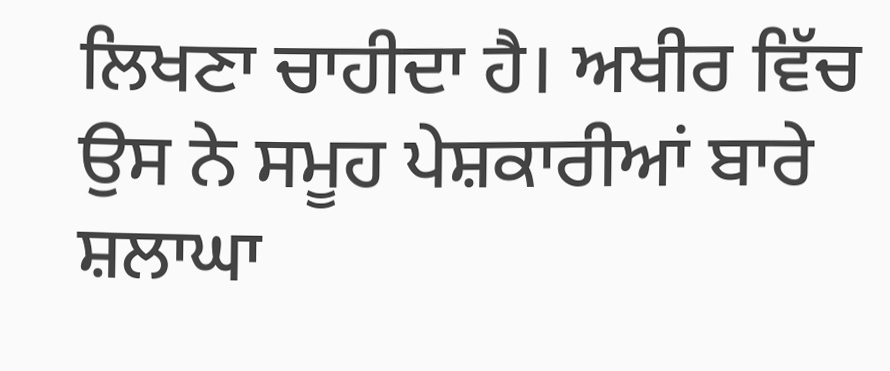ਲਿਖਣਾ ਚਾਹੀਦਾ ਹੈ। ਅਖੀਰ ਵਿੱਚ ਉਸ ਨੇ ਸਮੂਹ ਪੇਸ਼ਕਾਰੀਆਂ ਬਾਰੇ ਸ਼ਲਾਘਾ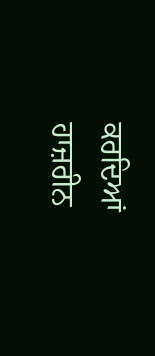ਕਰਦਿਆਂ ਹਾਜ਼ਰੀਨ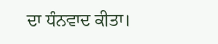ਦਾ ਧੰਨਵਾਦ ਕੀਤਾ।